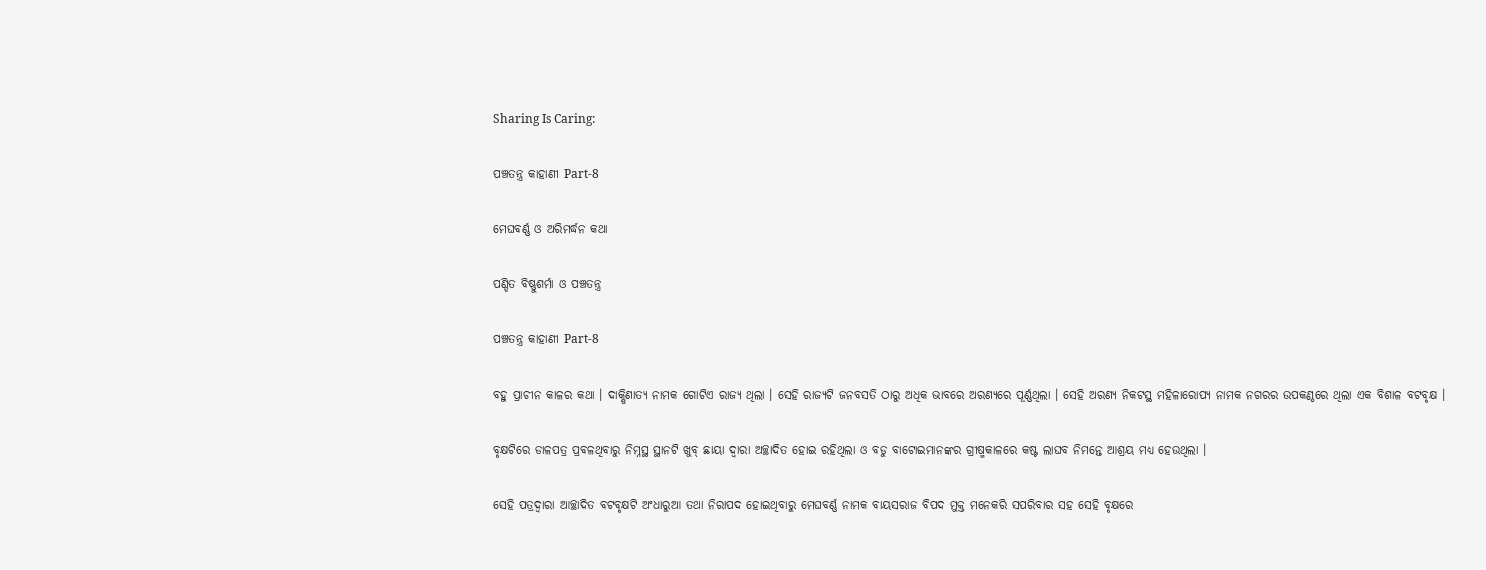Sharing Is Caring:

ପଞ୍ଚତନ୍ତ୍ର କାହାଣୀ Part-8

ମେଘବର୍ଣ୍ଣ ଓ ଅରିମର୍ଦ୍ଧନ କଥା

ପଣ୍ଡିତ ବିଷ୍ଣୁଶର୍ମା ଓ ପଞ୍ଚତନ୍ତ୍ର

ପଞ୍ଚତନ୍ତ୍ର କାହାଣୀ Part-8

ବହୁ ପ୍ରାଚୀନ କାଳର କଥା । ଦାକ୍ଷିଣାତ୍ୟ ନାମକ ଗୋଟିଏ ରାଜ୍ୟ ଥିଲା । ସେହି ରାଜ୍ୟଟି ଜନବସତି ଠାରୁ ଅଧିକ ଭାବରେ ଅରଣ୍ୟରେ ପୂର୍ଣ୍ଣଥିଲା । ସେହି ଅରଣ୍ୟ ନିକଟସ୍ଥ ମହିଳାରୋପ୍ୟ ନାମକ ନଗରର ଉପକଣ୍ଠରେ ଥିଲା ଏକ ବିଶାଳ ବଟବୃକ୍ଷ ।

ବୃକ୍ଷଟିରେ ଡାଳପତ୍ର ପ୍ରବଳଥିବାରୁ ନିମ୍ନସ୍ଥ ସ୍ଥାନଟି ଖୁବ୍ ଛାୟା ଦ୍ୱାରା ଅଚ୍ଛାଦିତ ହୋଇ ରହିଥିଲା ଓ ବଡୁ ବାଟୋଇମାନଙ୍କର ଗ୍ରୀଷ୍ମକାଳରେ କଷ୍ଟ ଲାଘବ ନିମନ୍ତେ ଆଶ୍ରୟ ମଧ୍ୟ ହେଉଥିଲା ।

ସେହି ପତ୍ରଦ୍ୱାରା ଆଚ୍ଛାଦିତ ବଟବୃକ୍ଷଟି ଅଂଧାରୁଆ ତଥା ନିରାପଦ ହୋଇଥିବାରୁ ମେଘବର୍ଣ୍ଣ ନାମକ ବାୟସରାଜ ବିପଦ ମୁକ୍ତ ମନେକରି ସପରିବାର ସହ ସେହି ବୃକ୍ଷରେ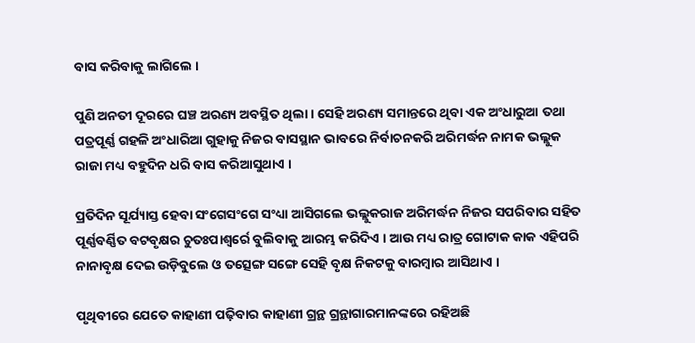ବାସ କରିବାକୁ ଲାଗିଲେ ।

ପୁଣି ଅନତୀ ଦୂରରେ ଘଞ୍ଚ ଅରଣ୍ୟ ଅବସ୍ଥିତ ଥିଲା । ସେହି ଅରଣ୍ୟ ସମାନ୍ତରେ ଥିବା ଏକ ଅଂଧାରୁଆ ତଥା ପତ୍ରପୂର୍ଣ୍ଣ ଗହଳି ଅଂଧାରିଆ ଗୁହାକୁ ନିଜର ବାସସ୍ଥାନ ଭାବରେ ନିର୍ବାଚନକରି ଅରିମର୍ଦ୍ଧନ ନାମକ ଭଲ୍ଲୁକ ରାଜା ମଧ୍ୟ ବହୁଦିନ ଧରି ବାସ କରିଆସୁଥାଏ ।

ପ୍ରତିଦିନ ସୂର୍ଯ୍ୟାସ୍ତ ହେବା ସଂଗେସଂଗେ ସଂଧ୍ୟା ଆସିଗଲେ ଭଲ୍ଲୁକରାଜ ଅରିମର୍ଦ୍ଧନ ନିଜର ସପରିବାର ସହିତ ପୂର୍ଣ୍ଣବର୍ଣ୍ଣିତ ବଟବୃକ୍ଷର ଚୁତଃପାଶ୍ୱର୍ରେ ବୁଲିବାକୁ ଆରମ୍ଭ କରିଦିଏ । ଆଉ ମଧ୍ୟ ରାତ୍ର ଗୋଟାକ କାକ ଏହିପରି ନାନାବୃକ୍ଷ ଦେଇ ଉଡ଼ିବୁଲେ ଓ ତତ୍ସେଙ୍ଗ ସଙ୍ଗେ ସେହି ବୃକ୍ଷ ନିକଟକୁ ବାରମ୍ବାର ଆସିଥାଏ ।

ପୃଥିବୀରେ ଯେତେ କାହାଣୀ ପଢ଼ିବାର କାହାଣୀ ଗ୍ରନ୍ଥ ଗ୍ରନ୍ଥାଗାରମାନଙ୍କରେ ରହିଅଛି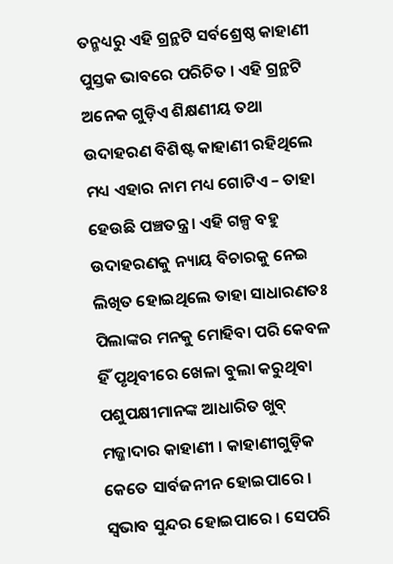ତନ୍ମଧ୍ୟରୁ ଏହି ଗ୍ରନ୍ଥଟି ସର୍ବଶ୍ରେଷ୍ଠ କାହାଣୀ ପୁସ୍ତକ ଭାବରେ ପରିଚିତ । ଏହି ଗ୍ରନ୍ଥଟି ଅନେକ ଗୁଡ଼ିଏ ଶିକ୍ଷଣୀୟ ତଥା ଉଦାହରଣ ବିଶିଷ୍ଟ କାହାଣୀ ରହିଥିଲେ ମଧ୍ୟ ଏହାର ନାମ ମଧ୍ୟ ଗୋଟିଏ – ତାହା ହେଉଛି ପଞ୍ଚତନ୍ତ୍ର । ଏହି ଗଳ୍ପ ବହୁ ଉଦାହରଣକୁ ନ୍ୟାୟ ବିଚାରକୁ ନେଇ ଲିଖିତ ହୋଇଥିଲେ ତାହା ସାଧାରଣତଃ ପିଲାଙ୍କର ମନକୁ ମୋହିବା ପରି କେବଳ ହିଁ ପୃଥିବୀରେ ଖେଳା ବୁଲା କରୁଥିବା ପଶୁପକ୍ଷୀମାନଙ୍କ ଆଧାରିତ ଖୁବ୍ ମଜ୍ଜାଦାର କାହାଣୀ । କାହାଣୀଗୁଡ଼ିକ କେତେ ସାର୍ବଜନୀନ ହୋଇପାରେ । ସ୍ୱଭାବ ସୁନ୍ଦର ହୋଇପାରେ । ସେପରି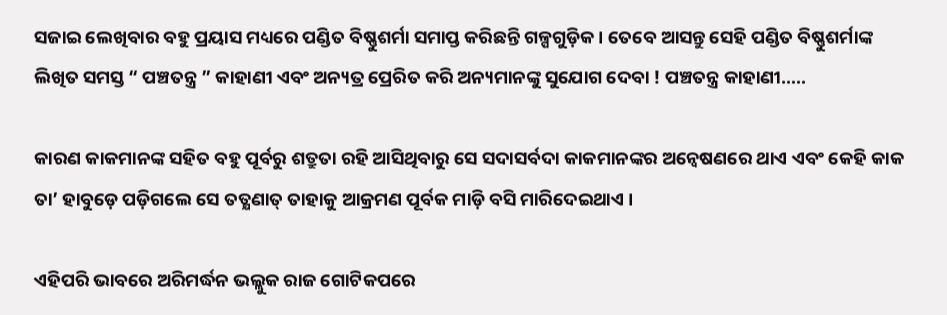ସଜାଇ ଲେଖିବାର ବହୁ ପ୍ରୟାସ ମଧ୍ୟରେ ପଣ୍ଡିତ ବିଷ୍ଣୁଶର୍ମା ସମାପ୍ତ କରିଛନ୍ତି ଗଳ୍ପଗୁଡ଼ିକ । ତେବେ ଆସନ୍ତୁ ସେହି ପଣ୍ଡିତ ବିଷ୍ଣୁଶର୍ମାଙ୍କ ଲିଖିତ ସମସ୍ତ “ ପଞ୍ଚତନ୍ତ୍ର ” କାହାଣୀ ଏବଂ ଅନ୍ୟତ୍ର ପ୍ରେରିତ କରି ଅନ୍ୟମାନଙ୍କୁ ସୁଯୋଗ ଦେବା ! ପଞ୍ଚତନ୍ତ୍ର କାହାଣୀ…..

କାରଣ କାକମାନଙ୍କ ସହିତ ବହୁ ପୂର୍ବରୁ ଶତ୍ରୁତା ରହି ଆସିଥିବାରୁ ସେ ସଦାସର୍ବଦା କାକମାନଙ୍କର ଅନ୍ୱେଷଣରେ ଥାଏ ଏବଂ କେହି କାକ ତା’ ହାବୁଡ଼େ ପଡ଼ିଗଲେ ସେ ତତ୍କ୍ଷଣାତ୍ ତାହାକୁ ଆକ୍ରମଣ ପୂର୍ବକ ମାଡ଼ି ବସି ମାରିଦେଇଥାଏ ।

ଏହିପରି ଭାବରେ ଅରିମର୍ଦ୍ଧନ ଭଲ୍ଲୁକ ରାଜ ଗୋଟିକପରେ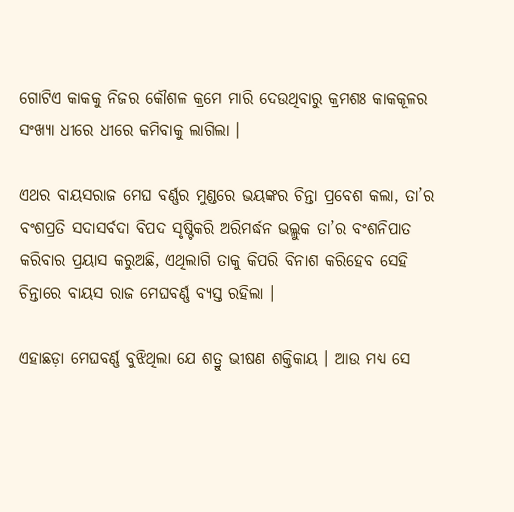ଗୋଟିଏ କାକକୁ ନିଜର କୌଶଳ କ୍ରମେ ମାରି ଦେଉଥିବାରୁ କ୍ରମଶଃ କାକକୂଳର ସଂଖ୍ୟା ଧୀରେ ଧୀରେ କମିବାକୁ ଲାଗିଲା ।

ଏଥର ବାୟସରାଜ ମେଘ ବର୍ଣ୍ଣର ମୁଣ୍ଡରେ ଭୟଙ୍କର ଚିନ୍ତା ପ୍ରବେଶ କଲା, ତା’ର ବଂଶପ୍ରତି ସଦାସର୍ବଦା ବିପଦ ସୃଷ୍ଟିକରି ଅରିମର୍ଦ୍ଧନ ଭଲ୍ଲୁକ ତା’ର ବଂଶନିପାତ କରିବାର ପ୍ରୟାସ କରୁଅଛି, ଏଥିଲାଗି ତାକୁ କିପରି ବିନାଶ କରିହେବ ସେହି ଚିନ୍ତାରେ ବାୟସ ରାଜ ମେଘବର୍ଣ୍ଣ ବ୍ୟସ୍ତ ରହିଲା ।

ଏହାଛଡ଼ା ମେଘବର୍ଣ୍ଣ ବୁଝିଥିଲା ଯେ ଶତ୍ରୁ ଭୀଷଣ ଶକ୍ତିକାୟ । ଆଉ ମଧ୍ୟ ସେ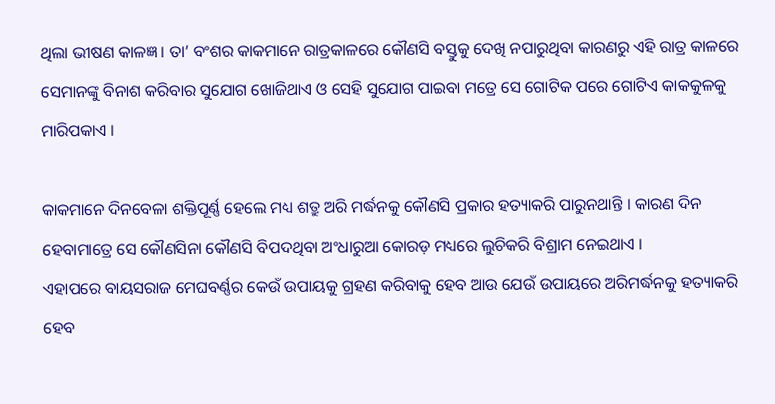ଥିଲା ଭୀଷଣ କାଳଜ୍ଞ । ତା’ ବଂଶର କାକମାନେ ରାତ୍ରକାଳରେ କୌଣସି ବସ୍ତୁକୁ ଦେଖି ନପାରୁଥିବା କାରଣରୁ ଏହି ରାତ୍ର କାଳରେ ସେମାନଙ୍କୁ ବିନାଶ କରିବାର ସୁଯୋଗ ଖୋଜିଥାଏ ଓ ସେହି ସୁଯୋଗ ପାଇବା ମତ୍ରେ ସେ ଗୋଟିକ ପରେ ଗୋଟିଏ କାକକୁଳକୁ ମାରିପକାଏ ।

କାକମାନେ ଦିନବେଳା ଶକ୍ତିପୂର୍ଣ୍ଣ ହେଲେ ମଧ୍ୟ ଶତ୍ରୁ ଅରି ମର୍ଦ୍ଧନକୁ କୌଣସି ପ୍ରକାର ହତ୍ୟାକରି ପାରୁନଥାନ୍ତି । କାରଣ ଦିନ ହେବାମାତ୍ରେ ସେ କୌଣସିନା କୌଣସି ବିପଦଥିବା ଅଂଧାରୁଆ କୋରଡ଼ ମଧ୍ୟରେ ଲୁଚିକରି ବିଶ୍ରାମ ନେଇଥାଏ ।
ଏହାପରେ ବାୟସରାଜ ମେଘବର୍ଣ୍ଣର କେଉଁ ଉପାୟକୁ ଗ୍ରହଣ କରିବାକୁ ହେବ ଆଉ ଯେଉଁ ଉପାୟରେ ଅରିମର୍ଦ୍ଧନକୁ ହତ୍ୟାକରି ହେବ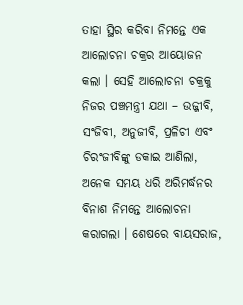ତାହା ସ୍ଥିର କରିବା ନିମନ୍ତେ ଏକ ଆଲୋଚନା ଚକ୍ରର ଆୟୋଜନ କଲା । ସେହି ଆଲୋଚନା ଚକ୍ରକୁ ନିଜର ପଞ୍ଚମନ୍ତ୍ରୀ ଯଥା – ଉଜ୍ଜୀବି, ସଂଜିବୀ, ଅନୁଜୀବି, ପ୍ରଳିଚୀ ଏବଂ ଚିରଂଜୀବିଙ୍କୁ ଡକାଇ ଆଣିଲା, ଅନେକ ସମୟ ଧରି ଅରିମର୍ଦ୍ଧନର ବିନାଶ ନିମନ୍ତେ ଆଲୋଚନା କରାଗଲା । ଶେଷରେ ବାୟସରାଜ,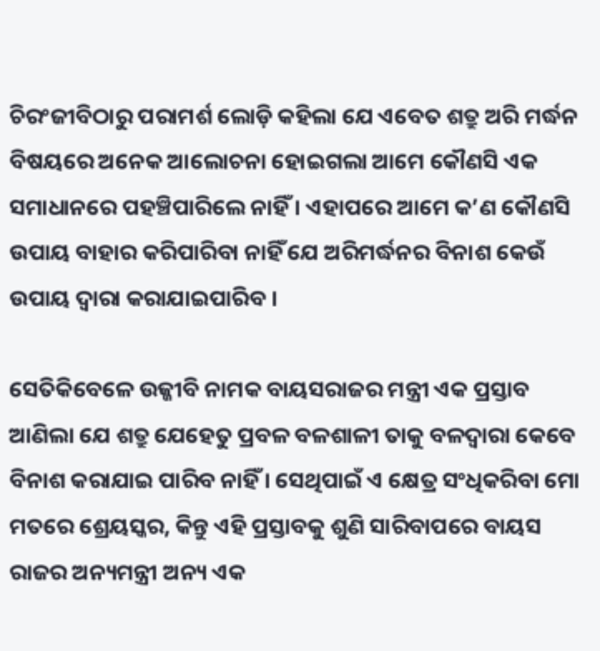ଚିରଂଜୀବିଠାରୁ ପରାମର୍ଶ ଲୋଡ଼ି କହିଲା ଯେ ଏବେତ ଶତ୍ରୁ ଅରି ମର୍ଦ୍ଧନ ବିଷୟରେ ଅନେକ ଆଲୋଚନା ହୋଇଗଲା ଆମେ କୌଣସି ଏକ ସମାଧାନରେ ପହଞ୍ଚିପାରିଲେ ନାହିଁ । ଏହାପରେ ଆମେ କ’ଣ କୌଣସି ଉପାୟ ବାହାର କରିପାରିବା ନାହିଁ ଯେ ଅରିମର୍ଦ୍ଧନର ବିନାଶ କେଉଁ ଉପାୟ ଦ୍ୱାରା କରାଯାଇପାରିବ ।

ସେତିକିବେଳେ ଉଜ୍ଜୀବି ନାମକ ବାୟସରାଜର ମନ୍ତ୍ରୀ ଏକ ପ୍ରସ୍ତାବ ଆଣିଲା ଯେ ଶତ୍ରୁ ଯେହେତୁ ପ୍ରବଳ ବଳଶାଳୀ ତାକୁ ବଳଦ୍ୱାରା କେବେ ବିନାଶ କରାଯାଇ ପାରିବ ନାହିଁ । ସେଥିପାଇଁ ଏ କ୍ଷେତ୍ର ସଂଧିକରିବା ମୋ ମତରେ ଶ୍ରେୟସ୍କର, କିନ୍ତୁ ଏହି ପ୍ରସ୍ତାବକୁ ଶୁଣି ସାରିବାପରେ ବାୟସ ରାଜର ଅନ୍ୟମନ୍ତ୍ରୀ ଅନ୍ୟ ଏକ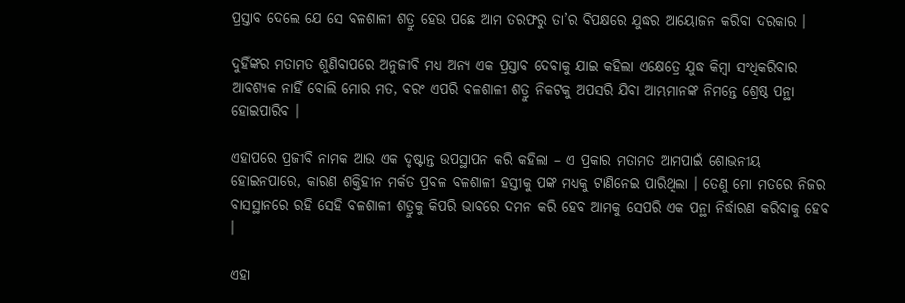ପ୍ରସ୍ତାବ ଦେଲେ ଯେ ସେ ବଳଶାଳୀ ଶତ୍ରୁ ହେଉ ପଛେ ଆମ ତରଫରୁ ତା’ର ବିପକ୍ଷରେ ଯୁଦ୍ଧର ଆୟୋଜନ କରିବା ଦରକାର ।

ଦୁହିଁଙ୍କର ମତାମତ ଶୁଣିବାପରେ ଅନୁଜୀବି ମଧ୍ୟ ଅନ୍ୟ ଏକ ପ୍ରସ୍ତାବ ଦେବାକୁ ଯାଇ କହିଲା ଏକ୍ଷେତ୍ରେ ଯୁଦ୍ଧ କିମ୍ବା ସଂଧିକରିବାର ଆବଶ୍ୟକ ନାହିଁ ବୋଲି ମୋର ମତ, ବରଂ ଏପରି ବଳଶାଳୀ ଶତ୍ରୁ ନିକଟକୁ ଅପସରି ଯିବା ଆମ୍ଭମାନଙ୍କ ନିମନ୍ତେ ଶ୍ରେଷ୍ଠ ପନ୍ଥା ହୋଇପାରିବ ।

ଏହାପରେ ପ୍ରଜୀବି ନାମକ ଆଉ ଏକ ଦୃଷ୍ଟାନ୍ତ ଉପସ୍ଥାପନ କରି କହିଲା – ଏ ପ୍ରକାର ମତାମତ ଆମପାଇଁ ଶୋଭନୀୟ ହୋଇନପାରେ, କାରଣ ଶକ୍ତିହୀନ ମର୍କତ ପ୍ରବଳ ବଳଶାଳୀ ହସ୍ତୀକୁ ପଙ୍କ ମଧ୍ୟକୁ ଟାଣିନେଇ ପାରିଥିଲା । ତେଣୁ ମୋ ମତରେ ନିଜର ବାସସ୍ଥାନରେ ରହି ସେହି ବଳଶାଳୀ ଶତ୍ରୁକୁ କିପରି ଭାବରେ ଦମନ କରି ହେବ ଆମକୁ ସେପରି ଏକ ପନ୍ଥା ନିର୍ଦ୍ଧାରଣ କରିବାକୁ ହେବ ।

ଏହା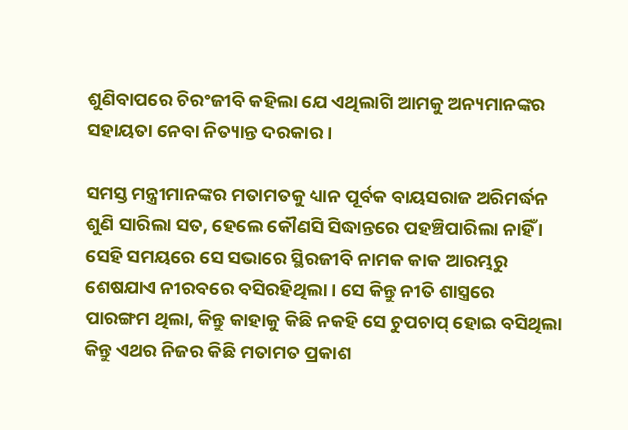ଶୁଣିବାପରେ ଚିରଂଜୀବି କହିଲା ଯେ ଏଥିଲାଗି ଆମକୁ ଅନ୍ୟମାନଙ୍କର ସହାୟତା ନେବା ନିତ୍ୟାନ୍ତ ଦରକାର ।

ସମସ୍ତ ମନ୍ତ୍ରୀମାନଙ୍କର ମତାମତକୁ ଧ୍ୟାନ ପୂର୍ବକ ବାୟସରାଜ ଅରିମର୍ଦ୍ଧନ ଶୁଣି ସାରିଲା ସତ, ହେଲେ କୌଣସି ସିଦ୍ଧାନ୍ତରେ ପହଞ୍ଚିପାରିଲା ନାହିଁ । ସେହି ସମୟରେ ସେ ସଭାରେ ସ୍ଥିରଜୀବି ନାମକ କାକ ଆରମ୍ଭରୁ ଶେଷଯାଏ ନୀରବରେ ବସିରହିଥିଲା । ସେ କିନ୍ତୁ ନୀତି ଶାସ୍ତ୍ରରେ ପାରଙ୍ଗମ ଥିଲା, କିନ୍ତୁ କାହାକୁ କିଛି ନକହି ସେ ଚୁପଚାପ୍ ହୋଇ ବସିଥିଲା କିନ୍ତୁ ଏଥର ନିଜର କିଛି ମତାମତ ପ୍ରକାଶ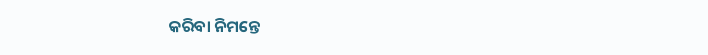କରିବା ନିମନ୍ତେ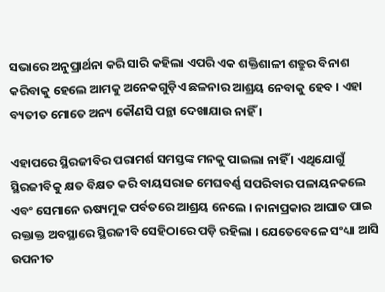ସଭାରେ ଅନୁପ୍ରାର୍ଥନା କରି ସାରି କହିଲା ଏପରି ଏକ ଶକ୍ତିଶାଳୀ ଶତ୍ରୁର ବିନାଶ କରିବାକୁ ହେଲେ ଆମକୁ ଅନେକଗୁଡ଼ିଏ ଛଳନାର ଆଶ୍ରୟ ନେବାକୁ ହେବ । ଏହା ବ୍ୟତୀତ ମୋତେ ଅନ୍ୟ କୌଣସି ପନ୍ଥା ଦେଖାଯାଉ ନାହିଁ ।

ଏହାପରେ ସ୍ଥିରଜୀବିର ପରାମର୍ଶ ସମସ୍ତଙ୍କ ମନକୁ ପାଇଲା ନାହିଁ । ଏଥିଯୋଗୁଁ ସ୍ଥିରଜୀବିକୁ କ୍ଷତ ବିକ୍ଷତ କରି ବାୟସରାଜ ମେଘବର୍ଣ୍ଣ ସପରିବାର ପଳାୟନକଲେ ଏବଂ ସେମାନେ ଋଷ୍ୟମୁକ ପର୍ବତରେ ଆଶ୍ରୟ ନେଲେ । ନାନାପ୍ରକାର ଆଘାତ ପାଇ ରକ୍ତାକ୍ତ ଅବସ୍ଥାରେ ସ୍ଥିରଜୀବି ସେହିଠାରେ ପଡ଼ି ରହିଲା । ଯେତେବେଳେ ସଂଧ୍ୟା ଆସି ଉପନୀତ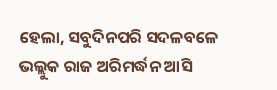ହେଲା, ସବୁଦିନପରି ସଦଳବଳେ ଭଲ୍ଲୁକ ରାଜ ଅରିମର୍ଦ୍ଧନ ଆସି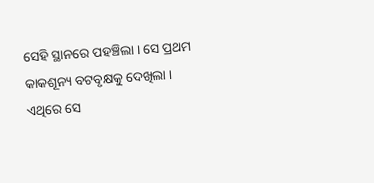ସେହି ସ୍ଥାନରେ ପହଞ୍ଚିଲା । ସେ ପ୍ରଥମ କାକଶୂନ୍ୟ ବଟବୃକ୍ଷକୁ ଦେଖିଲା । ଏଥିରେ ସେ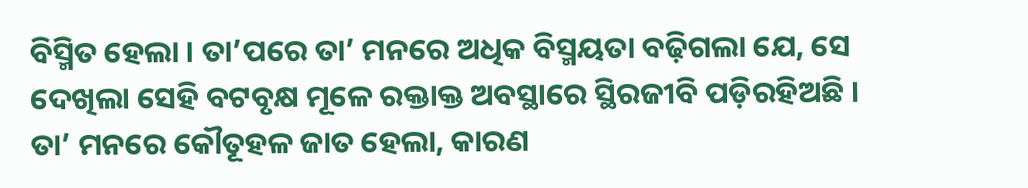ବିସ୍ମିତ ହେଲା । ତା’ପରେ ତା’ ମନରେ ଅଧିକ ବିସ୍ମୟତା ବଢ଼ିଗଲା ଯେ, ସେ ଦେଖିଲା ସେହି ବଟବୃକ୍ଷ ମୂଳେ ରକ୍ତାକ୍ତ ଅବସ୍ଥାରେ ସ୍ଥିରଜୀବି ପଡ଼ିରହିଅଛି । ତା’ ମନରେ କୌତୂହଳ ଜାତ ହେଲା, କାରଣ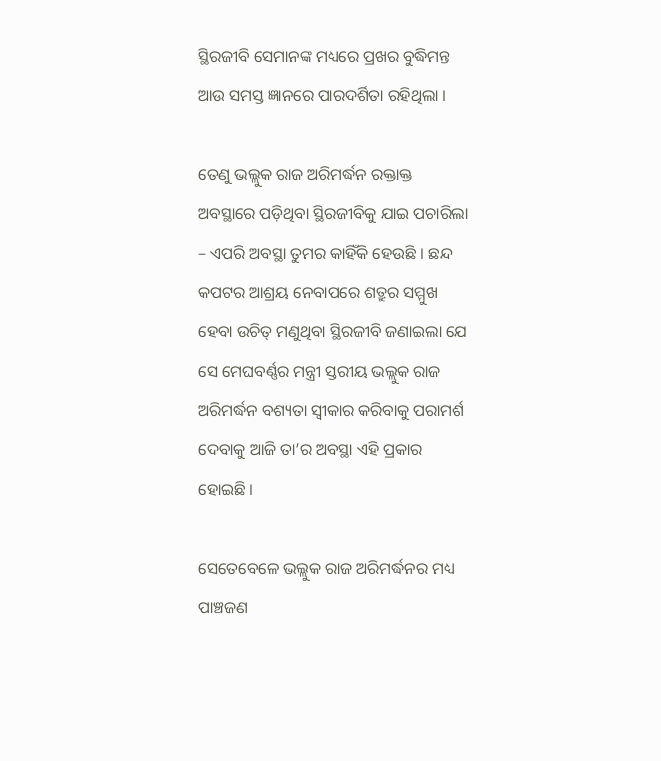ସ୍ଥିରଜୀବି ସେମାନଙ୍କ ମଧ୍ୟରେ ପ୍ରଖର ବୁଦ୍ଧିମନ୍ତ ଆଉ ସମସ୍ତ ଜ୍ଞାନରେ ପାରଦର୍ଶିତା ରହିଥିଲା ।

ତେଣୁ ଭଲ୍ଲୁକ ରାଜ ଅରିମର୍ଦ୍ଧନ ରକ୍ତାକ୍ତ ଅବସ୍ଥାରେ ପଡ଼ିଥିବା ସ୍ଥିରଜୀବିକୁ ଯାଇ ପଚାରିଲା – ଏପରି ଅବସ୍ଥା ତୁମର କାହିଁକି ହେଉଛି । ଛନ୍ଦ କପଟର ଆଶ୍ରୟ ନେବାପରେ ଶତ୍ରୁର ସମ୍ମୁଖ ହେବା ଉଚିତ୍ ମଣୁଥିବା ସ୍ଥିରଜୀବି ଜଣାଇଲା ଯେ ସେ ମେଘବର୍ଣ୍ଣର ମନ୍ତ୍ରୀ ସ୍ତରୀୟ ଭଲ୍ଲୁକ ରାଜ ଅରିମର୍ଦ୍ଧନ ବଶ୍ୟତା ସ୍ୱୀକାର କରିବାକୁ ପରାମର୍ଶ ଦେବାକୁ ଆଜି ତା’ର ଅବସ୍ଥା ଏହି ପ୍ରକାର ହୋଇଛି ।

ସେତେବେଳେ ଭଲ୍ଲୁକ ରାଜ ଅରିମର୍ଦ୍ଧନର ମଧ୍ୟ ପାଞ୍ଚଜଣ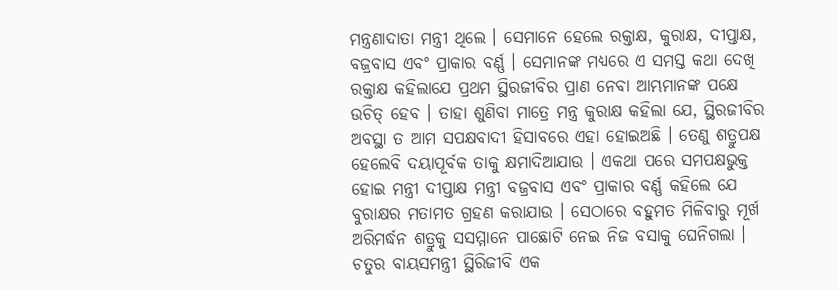ମନ୍ତ୍ରଣାଦାତା ମନ୍ତ୍ରୀ ଥିଲେ । ସେମାନେ ହେଲେ ରକ୍ତାକ୍ଷ, କୁରାକ୍ଷ, ଦୀପ୍ତାକ୍ଷ, ବଜ୍ରବାସ ଏବଂ ପ୍ରାକାର ବର୍ଣ୍ଣ । ସେମାନଙ୍କ ମଧ୍ୟରେ ଏ ସମସ୍ତ କଥା ଦେଖି ରକ୍ତାକ୍ଷ କହିଲାଯେ ପ୍ରଥମ ସ୍ଥିରଜୀବିର ପ୍ରାଣ ନେବା ଆମ୍ଭମାନଙ୍କ ପକ୍ଷେ ଉଚିତ୍ ହେବ । ତାହା ଶୁଣିବା ମାତ୍ରେ ମନ୍ତ୍ର କୁରାକ୍ଷ କହିଲା ଯେ, ସ୍ଥିରଜୀବିର ଅବସ୍ଥା ତ ଆମ ସପକ୍ଷବାଦୀ ହିସାବରେ ଏହା ହୋଇଅଛି । ତେଣୁ ଶତ୍ରୁପକ୍ଷ ହେଲେବି ଦୟାପୂର୍ବକ ତାକୁ କ୍ଷମାଦିଆଯାଉ । ଏକଥା ପରେ ସମପକ୍ଷଭୁକ୍ତ ହୋଇ ମନ୍ତ୍ରୀ ଦୀପ୍ତାକ୍ଷ ମନ୍ତ୍ରୀ ବଜ୍ରବାସ ଏବଂ ପ୍ରାକାର ବର୍ଣ୍ଣ କହିଲେ ଯେ ବୁରାକ୍ଷର ମତାମତ ଗ୍ରହଣ କରାଯାଉ । ସେଠାରେ ବହୁମତ ମିଳିବାରୁ ମୂର୍ଖ ଅରିମର୍ଦ୍ଧନ ଶତ୍ରୁକୁ ସସମ୍ମାନେ ପାଛୋଟି ନେଇ ନିଜ ବସାକୁ ଘେନିଗଲା । ଚତୁର ବାୟସମନ୍ତ୍ରୀ ସ୍ଥିରିଜୀବି ଏକ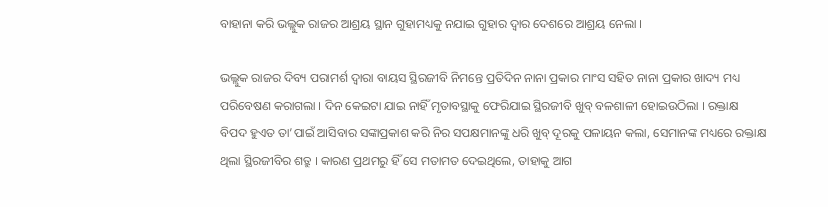ବାହାନା କରି ଭଲ୍ଲୁକ ରାଜର ଆଶ୍ରୟ ସ୍ଥାନ ଗୁହାମଧ୍ୟକୁ ନଯାଇ ଗୁହାର ଦ୍ୱାର ଦେଶରେ ଆଶ୍ରୟ ନେଲା ।

ଭଲ୍ଲୁକ ରାଜର ଦିବ୍ୟ ପରାମର୍ଶ ଦ୍ୱାରା ବାୟସ ସ୍ଥିରଜୀବି ନିମନ୍ତେ ପ୍ରତିଦିନ ନାନା ପ୍ରକାର ମାଂସ ସହିତ ନାନା ପ୍ରକାର ଖାଦ୍ୟ ମଧ୍ୟ ପରିବେଷଣ କରାଗଲା । ଦିନ କେଇଟା ଯାଇ ନାହିଁ ମୃତାବସ୍ଥାକୁ ଫେରିଯାଇ ସ୍ଥିରଜୀବି ଖୁବ୍ ବଳଶାଳୀ ହୋଇଉଠିଲା । ରକ୍ତାକ୍ଷ ବିପଦ ହୁଏତ ତା’ପାଇଁ ଆସିବାର ସଙ୍କାପ୍ରକାଶ କରି ନିର ସପକ୍ଷମାନଙ୍କୁ ଧରି ଖୁବ୍ ଦୂରକୁ ପଳାୟନ କଲା, ସେମାନଙ୍କ ମଧ୍ୟରେ ରକ୍ତାକ୍ଷ ଥିଲା ସ୍ଥିରଜୀବିର ଶତ୍ରୁ । କାରଣ ପ୍ରଥମରୁ ହିଁ ସେ ମତାମତ ଦେଇଥିଲେ, ତାହାକୁ ଆଗ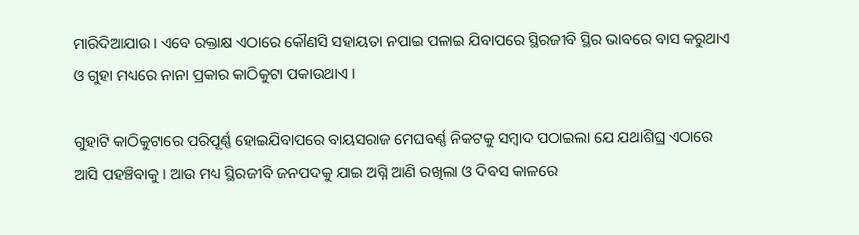ମାରିଦିଆଯାଉ । ଏବେ ରକ୍ତାକ୍ଷ ଏଠାରେ କୌଣସି ସହାୟତା ନପାଇ ପଳାଇ ଯିବାପରେ ସ୍ଥିରଜୀବି ସ୍ଥିର ଭାବରେ ବାସ କରୁଥାଏ ଓ ଗୁହା ମଧ୍ୟରେ ନାନା ପ୍ରକାର କାଠିକୁଟା ପକାଉଥାଏ ।

ଗୁହାଟି କାଠିକୁଟାରେ ପରିପୂର୍ଣ୍ଣ ହୋଇଯିବାପରେ ବାୟସରାଜ ମେଘବର୍ଣ୍ଣ ନିକଟକୁ ସମ୍ବାଦ ପଠାଇଲା ଯେ ଯଥାଶିଘ୍ର ଏଠାରେ ଆସି ପହଞ୍ଚିବାକୁ । ଆଉ ମଧ୍ୟ ସ୍ଥିରଜୀବି ଜନପଦକୁ ଯାଇ ଅଗ୍ନି ଆଣି ରଖିଲା ଓ ଦିବସ କାଳରେ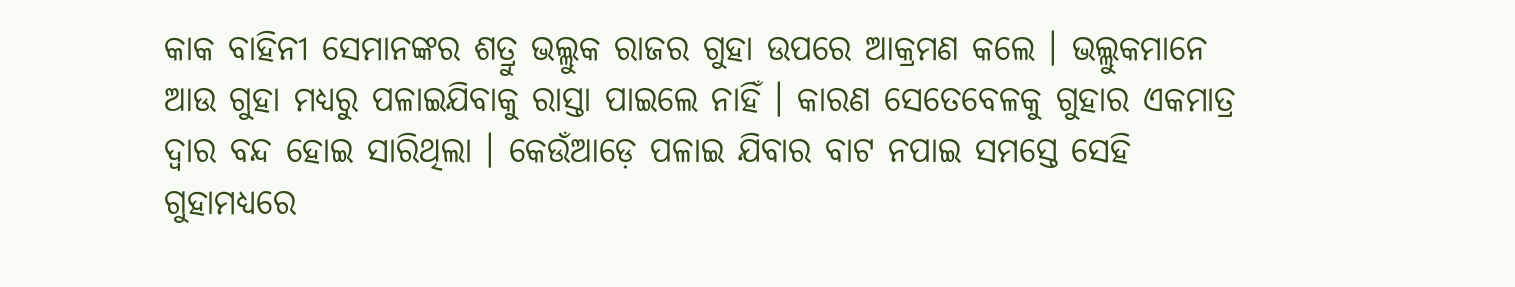କାକ ବାହିନୀ ସେମାନଙ୍କର ଶତ୍ରୁ ଭଲ୍ଲୁକ ରାଜର ଗୁହା ଉପରେ ଆକ୍ରମଣ କଲେ । ଭଲ୍ଲୁକମାନେ ଆଉ ଗୁହା ମଧ୍ୟରୁ ପଳାଇଯିବାକୁ ରାସ୍ତା ପାଇଲେ ନାହିଁ । କାରଣ ସେତେବେଳକୁ ଗୁହାର ଏକମାତ୍ର ଦ୍ୱାର ବନ୍ଦ ହୋଇ ସାରିଥିଲା । କେଉଁଆଡ଼େ ପଳାଇ ଯିବାର ବାଟ ନପାଇ ସମସ୍ତେ ସେହି ଗୁହାମଧ୍ୟରେ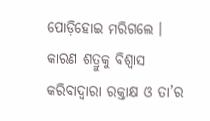ପୋଡ଼ିହୋଇ ମରିଗଲେ । କାରଣ ଶତ୍ରୁକୁ ବିଶ୍ୱାସ କରିବାଦ୍ୱାରା ରକ୍ତାକ୍ଷ ଓ ତା’ର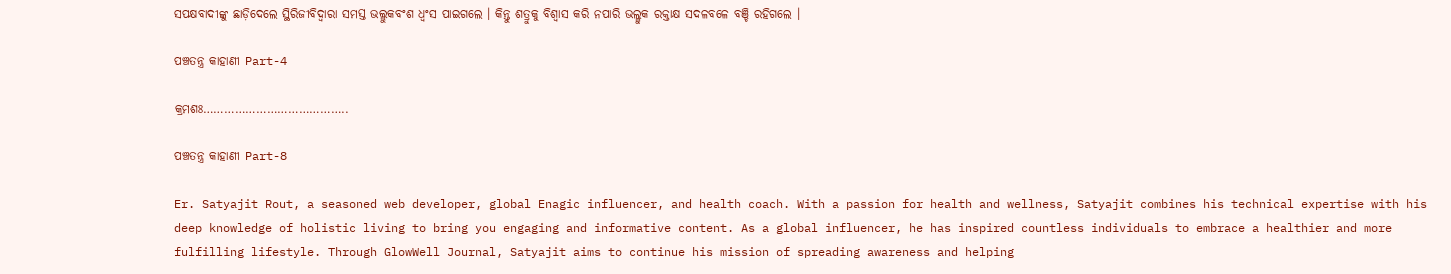ସପକ୍ଷବାଦୀଙ୍କୁ ଛାଡ଼ିଦେଲେ ସ୍ଥିରିଜୀବିଦ୍ୱାରା ସମସ୍ତ ଭଲ୍ଲୁକବଂଶ ଧ୍ୱଂସ ପାଇଗଲେ । କିନ୍ତୁ ଶତ୍ରୁକୁ ବିଶ୍ୱାସ କରି ନପାରି ଭଲ୍ଳୁକ ରକ୍ତାକ୍ଷ ସଦଳବଳେ ବଞ୍ଚି ରହିଗଲେ ।

ପଞ୍ଚତନ୍ତ୍ର କାହାଣୀ Part-4

କ୍ରମଶଃ…………………………………..

ପଞ୍ଚତନ୍ତ୍ର କାହାଣୀ Part-8

Er. Satyajit Rout, a seasoned web developer, global Enagic influencer, and health coach. With a passion for health and wellness, Satyajit combines his technical expertise with his deep knowledge of holistic living to bring you engaging and informative content. As a global influencer, he has inspired countless individuals to embrace a healthier and more fulfilling lifestyle. Through GlowWell Journal, Satyajit aims to continue his mission of spreading awareness and helping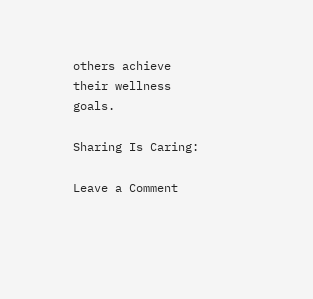others achieve their wellness goals.

Sharing Is Caring:

Leave a Comment